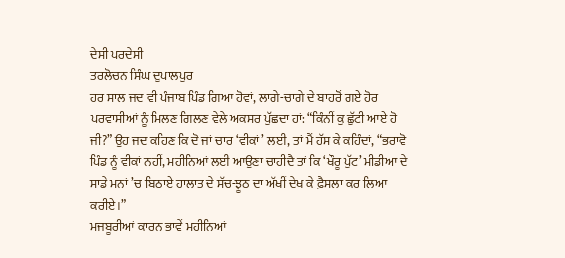ਦੇਸੀ ਪਰਦੇਸੀ
ਤਰਲੋਚਨ ਸਿੰਘ ਦੁਪਾਲਪੁਰ
ਹਰ ਸਾਲ ਜਦ ਵੀ ਪੰਜਾਬ ਪਿੰਡ ਗਿਆ ਹੋਵਾਂ, ਲਾਗੇ-ਚਾਗੇ ਦੇ ਬਾਹਰੋਂ ਗਏ ਹੋਰ ਪਰਵਾਸੀਆਂ ਨੂੰ ਮਿਲਣ ਗਿਲਣ ਵੇਲੇ ਅਕਸਰ ਪੁੱਛਦਾ ਹਾਂ: “ਕਿੰਨੀਂ ਕੁ ਛੁੱਟੀ ਆਏ ਹੋ ਜੀ?” ਉਹ ਜਦ ਕਹਿਣ ਕਿ ਦੋ ਜਾਂ ਚਾਰ ‘ਵੀਕਾਂ’ ਲਈ, ਤਾਂ ਮੈਂ ਹੱਸ ਕੇ ਕਹਿੰਦਾਂ, “ਭਰਾਵੋ ਪਿੰਡ ਨੂੰ ਵੀਕਾਂ ਨਹੀਂ, ਮਹੀਨਿਆਂ ਲਈ ਆਉਣਾ ਚਾਹੀਦੈ ਤਾਂ ਕਿ ‘ਖੌਰੂ ਪੁੱਟ’ ਮੀਡੀਆ ਦੇ ਸਾਡੇ ਮਨਾਂ ’ਚ ਬਿਠਾਏ ਹਾਲਾਤ ਦੇ ਸੱਚ-ਝੂਠ ਦਾ ਅੱਖੀਂ ਦੇਖ ਕੇ ਫ਼ੈਸਲਾ ਕਰ ਲਿਆ ਕਰੀਏ।”
ਮਜਬੂਰੀਆਂ ਕਾਰਨ ਭਾਵੇਂ ਮਹੀਨਿਆਂ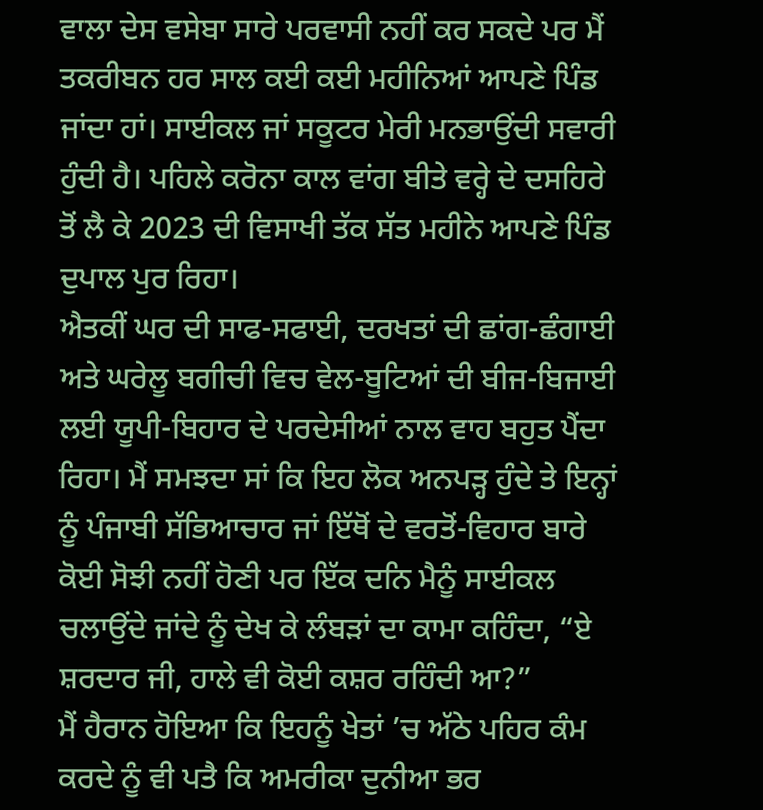ਵਾਲਾ ਦੇਸ ਵਸੇਬਾ ਸਾਰੇ ਪਰਵਾਸੀ ਨਹੀਂ ਕਰ ਸਕਦੇ ਪਰ ਮੈਂ ਤਕਰੀਬਨ ਹਰ ਸਾਲ ਕਈ ਕਈ ਮਹੀਨਿਆਂ ਆਪਣੇ ਪਿੰਡ ਜਾਂਦਾ ਹਾਂ। ਸਾਈਕਲ ਜਾਂ ਸਕੂਟਰ ਮੇਰੀ ਮਨਭਾਉਂਦੀ ਸਵਾਰੀ ਹੁੰਦੀ ਹੈ। ਪਹਿਲੇ ਕਰੋਨਾ ਕਾਲ ਵਾਂਗ ਬੀਤੇ ਵਰ੍ਹੇ ਦੇ ਦਸਹਿਰੇ ਤੋਂ ਲੈ ਕੇ 2023 ਦੀ ਵਿਸਾਖੀ ਤੱਕ ਸੱਤ ਮਹੀਨੇ ਆਪਣੇ ਪਿੰਡ ਦੁਪਾਲ ਪੁਰ ਰਿਹਾ।
ਐਤਕੀਂ ਘਰ ਦੀ ਸਾਫ-ਸਫਾਈ, ਦਰਖਤਾਂ ਦੀ ਛਾਂਗ-ਛੰਗਾਈ ਅਤੇ ਘਰੇਲੂ ਬਗੀਚੀ ਵਿਚ ਵੇਲ-ਬੂਟਿਆਂ ਦੀ ਬੀਜ-ਬਿਜਾਈ ਲਈ ਯੂਪੀ-ਬਿਹਾਰ ਦੇ ਪਰਦੇਸੀਆਂ ਨਾਲ ਵਾਹ ਬਹੁਤ ਪੈਂਦਾ ਰਿਹਾ। ਮੈਂ ਸਮਝਦਾ ਸਾਂ ਕਿ ਇਹ ਲੋਕ ਅਨਪੜ੍ਹ ਹੁੰਦੇ ਤੇ ਇਨ੍ਹਾਂ ਨੂੰ ਪੰਜਾਬੀ ਸੱਭਿਆਚਾਰ ਜਾਂ ਇੱਥੋਂ ਦੇ ਵਰਤੋਂ-ਵਿਹਾਰ ਬਾਰੇ ਕੋਈ ਸੋਝੀ ਨਹੀਂ ਹੋਣੀ ਪਰ ਇੱਕ ਦਨਿ ਮੈਨੂੰ ਸਾਈਕਲ ਚਲਾਉਂਦੇ ਜਾਂਦੇ ਨੂੰ ਦੇਖ ਕੇ ਲੰਬੜਾਂ ਦਾ ਕਾਮਾ ਕਹਿੰਦਾ, “ਏ ਸ਼ਰਦਾਰ ਜੀ, ਹਾਲੇ ਵੀ ਕੋਈ ਕਸ਼ਰ ਰਹਿੰਦੀ ਆ?”
ਮੈਂ ਹੈਰਾਨ ਹੋਇਆ ਕਿ ਇਹਨੂੰ ਖੇਤਾਂ ’ਚ ਅੱਠੇ ਪਹਿਰ ਕੰਮ ਕਰਦੇ ਨੂੰ ਵੀ ਪਤੈ ਕਿ ਅਮਰੀਕਾ ਦੁਨੀਆ ਭਰ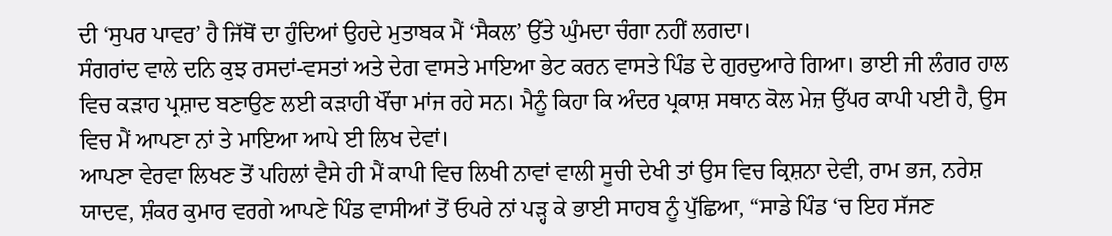ਦੀ ‘ਸੁਪਰ ਪਾਵਰ’ ਹੈ ਜਿੱਥੋਂ ਦਾ ਹੁੰਦਿਆਂ ਉਹਦੇ ਮੁਤਾਬਕ ਮੈਂ ‘ਸੈਕਲ’ ਉੱਤੇ ਘੁੰਮਦਾ ਚੰਗਾ ਨਹੀਂ ਲਗਦਾ।
ਸੰਗਰਾਂਦ ਵਾਲੇ ਦਨਿ ਕੁਝ ਰਸਦਾਂ-ਵਸਤਾਂ ਅਤੇ ਦੇਗ ਵਾਸਤੇ ਮਾਇਆ ਭੇਟ ਕਰਨ ਵਾਸਤੇ ਪਿੰਡ ਦੇ ਗੁਰਦੁਆਰੇ ਗਿਆ। ਭਾਈ ਜੀ ਲੰਗਰ ਹਾਲ ਵਿਚ ਕੜਾਹ ਪ੍ਰਸ਼ਾਦ ਬਣਾਉਣ ਲਈ ਕੜਾਹੀ ਖੌਂਚਾ ਮਾਂਜ ਰਹੇ ਸਨ। ਮੈਨੂੰ ਕਿਹਾ ਕਿ ਅੰਦਰ ਪ੍ਰਕਾਸ਼ ਸਥਾਨ ਕੋਲ ਮੇਜ਼ ਉੱਪਰ ਕਾਪੀ ਪਈ ਹੈ, ਉਸ ਵਿਚ ਮੈਂ ਆਪਣਾ ਨਾਂ ਤੇ ਮਾਇਆ ਆਪੇ ਈ ਲਿਖ ਦੇਵਾਂ।
ਆਪਣਾ ਵੇਰਵਾ ਲਿਖਣ ਤੋਂ ਪਹਿਲਾਂ ਵੈਸੇ ਹੀ ਮੈਂ ਕਾਪੀ ਵਿਚ ਲਿਖੀ ਨਾਵਾਂ ਵਾਲੀ ਸੂਚੀ ਦੇਖੀ ਤਾਂ ਉਸ ਵਿਚ ਕ੍ਰਿਸ਼ਨਾ ਦੇਵੀ, ਰਾਮ ਭਜ, ਨਰੇਸ਼ ਯਾਦਵ, ਸ਼ੰਕਰ ਕੁਮਾਰ ਵਰਗੇ ਆਪਣੇ ਪਿੰਡ ਵਾਸੀਆਂ ਤੋਂ ਓਪਰੇ ਨਾਂ ਪੜ੍ਹ ਕੇ ਭਾਈ ਸਾਹਬ ਨੂੰ ਪੁੱਛਿਆ, “ਸਾਡੇ ਪਿੰਡ ‘ਚ ਇਹ ਸੱਜਣ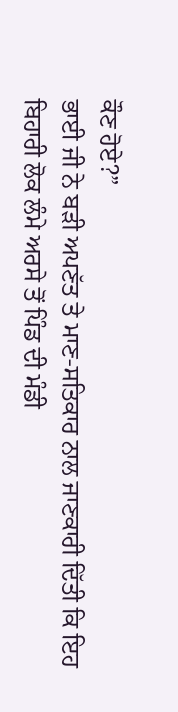ਕੌਣ ਹੋਏ?”
ਭਾਈ ਜੀ ਨੇ ਬੜੀ ਅਪਣੱਤ ਤੇ ਮਾਣ-ਸਤਿਕਾਰ ਨਾਲ ਜਾਣਕਾਰੀ ਦਿੱਤੀ ਕਿ ਇਹ ਬਿਹਾਰੀ ਲੋਕ ਲੰਮੇ ਅਰਸੇ ਤੋਂ ਪਿੰਡ ਦੀ ਮੰਡੀ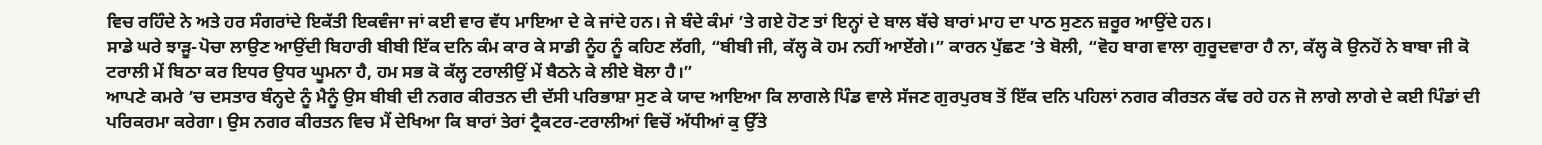ਵਿਚ ਰਹਿੰਦੇ ਨੇ ਅਤੇ ਹਰ ਸੰਗਰਾਂਦੇ ਇਕੱਤੀ ਇਕਵੰਜਾ ਜਾਂ ਕਈ ਵਾਰ ਵੱਧ ਮਾਇਆ ਦੇ ਕੇ ਜਾਂਦੇ ਹਨ। ਜੇ ਬੰਦੇ ਕੰਮਾਂ ’ਤੇ ਗਏ ਹੋਣ ਤਾਂ ਇਨ੍ਹਾਂ ਦੇ ਬਾਲ ਬੱਚੇ ਬਾਰਾਂ ਮਾਹ ਦਾ ਪਾਠ ਸੁਣਨ ਜ਼ਰੂਰ ਆਉਂਦੇ ਹਨ।
ਸਾਡੇ ਘਰੇ ਝਾੜੂ-ਪੋਚਾ ਲਾਉਣ ਆਉਂਦੀ ਬਿਹਾਰੀ ਬੀਬੀ ਇੱਕ ਦਨਿ ਕੰਮ ਕਾਰ ਕੇ ਸਾਡੀ ਨੂੰਹ ਨੂੰ ਕਹਿਣ ਲੱਗੀ, “ਬੀਬੀ ਜੀ, ਕੱਲ੍ਹ ਕੋ ਹਮ ਨਹੀਂ ਆਏਂਗੇ।” ਕਾਰਨ ਪੁੱਛਣ ’ਤੇ ਬੋਲੀ, “ਵੋਹ ਬਾਗ ਵਾਲਾ ਗੁਰੂਦਵਾਰਾ ਹੈ ਨਾ, ਕੱਲ੍ਹ ਕੋ ਉਨਹੋਂ ਨੇ ਬਾਬਾ ਜੀ ਕੋ ਟਰਾਲੀ ਮੇਂ ਬਿਠਾ ਕਰ ਇਧਰ ਉਧਰ ਘੂਮਨਾ ਹੈ, ਹਮ ਸਭ ਕੋ ਕੱਲ੍ਹ ਟਰਾਲੀਉਂ ਮੇਂ ਬੈਠਨੇ ਕੇ ਲੀਏ ਬੋਲਾ ਹੈ।”
ਆਪਣੇ ਕਮਰੇ ’ਚ ਦਸਤਾਰ ਬੰਨ੍ਹਦੇ ਨੂੰ ਮੈਨੂੰ ਉਸ ਬੀਬੀ ਦੀ ਨਗਰ ਕੀਰਤਨ ਦੀ ਦੱਸੀ ਪਰਿਭਾਸ਼ਾ ਸੁਣ ਕੇ ਯਾਦ ਆਇਆ ਕਿ ਲਾਗਲੇ ਪਿੰਡ ਵਾਲੇ ਸੱਜਣ ਗੁਰਪੁਰਬ ਤੋਂ ਇੱਕ ਦਨਿ ਪਹਿਲਾਂ ਨਗਰ ਕੀਰਤਨ ਕੱਢ ਰਹੇ ਹਨ ਜੋ ਲਾਗੇ ਲਾਗੇ ਦੇ ਕਈ ਪਿੰਡਾਂ ਦੀ ਪਰਿਕਰਮਾ ਕਰੇਗਾ। ਉਸ ਨਗਰ ਕੀਰਤਨ ਵਿਚ ਮੈਂ ਦੇਖਿਆ ਕਿ ਬਾਰਾਂ ਤੇਰਾਂ ਟ੍ਰੈਕਟਰ-ਟਰਾਲੀਆਂ ਵਿਚੋਂ ਅੱਧੀਆਂ ਕੁ ਉੱਤੇ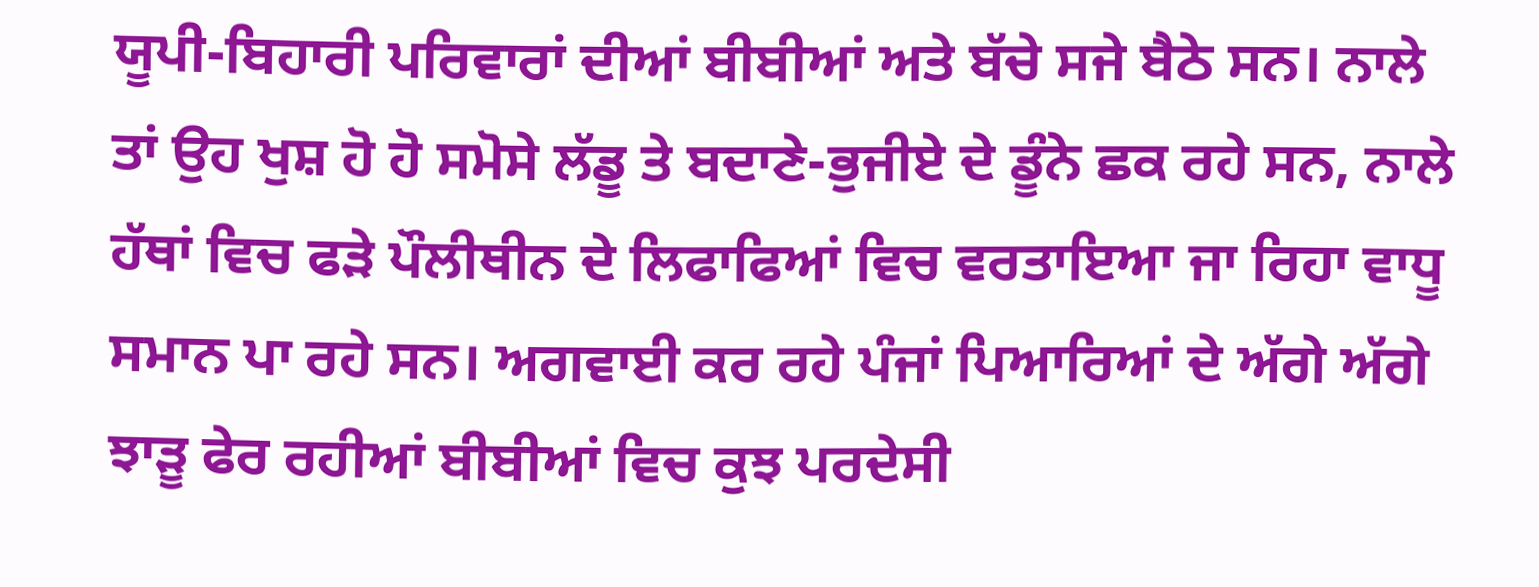ਯੂਪੀ-ਬਿਹਾਰੀ ਪਰਿਵਾਰਾਂ ਦੀਆਂ ਬੀਬੀਆਂ ਅਤੇ ਬੱਚੇ ਸਜੇ ਬੈਠੇ ਸਨ। ਨਾਲੇ ਤਾਂ ਉਹ ਖੁਸ਼ ਹੋ ਹੋ ਸਮੋਸੇ ਲੱਡੂ ਤੇ ਬਦਾਣੇ-ਭੁਜੀਏ ਦੇ ਡੂੰਨੇ ਛਕ ਰਹੇ ਸਨ, ਨਾਲੇ ਹੱਥਾਂ ਵਿਚ ਫੜੇ ਪੌਲੀਥੀਨ ਦੇ ਲਿਫਾਫਿਆਂ ਵਿਚ ਵਰਤਾਇਆ ਜਾ ਰਿਹਾ ਵਾਧੂ ਸਮਾਨ ਪਾ ਰਹੇ ਸਨ। ਅਗਵਾਈ ਕਰ ਰਹੇ ਪੰਜਾਂ ਪਿਆਰਿਆਂ ਦੇ ਅੱਗੇ ਅੱਗੇ ਝਾੜੂ ਫੇਰ ਰਹੀਆਂ ਬੀਬੀਆਂ ਵਿਚ ਕੁਝ ਪਰਦੇਸੀ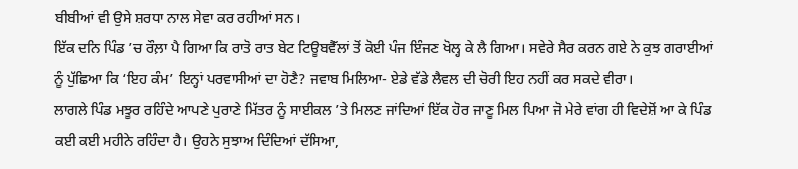ਬੀਬੀਆਂ ਵੀ ਉਸੇ ਸ਼ਰਧਾ ਨਾਲ ਸੇਵਾ ਕਰ ਰਹੀਆਂ ਸਨ।
ਇੱਕ ਦਨਿ ਪਿੰਡ ’ਚ ਰੌਲ਼ਾ ਪੈ ਗਿਆ ਕਿ ਰਾਤੋ ਰਾਤ ਬੇਟ ਟਿਊਬਵੈੱਲਾਂ ਤੋਂ ਕੋਈ ਪੰਜ ਇੰਜਣ ਖੋਲ੍ਹ ਕੇ ਲੈ ਗਿਆ। ਸਵੇਰੇ ਸੈਰ ਕਰਨ ਗਏ ਨੇ ਕੁਝ ਗਰਾਈਆਂ ਨੂੰ ਪੁੱਛਿਆ ਕਿ ‘ਇਹ ਕੰਮ’ ਇਨ੍ਹਾਂ ਪਰਵਾਸੀਆਂ ਦਾ ਹੋਣੈ? ਜਵਾਬ ਮਿਲਿਆ- ਏਡੇ ਵੱਡੇ ਲੈਵਲ ਦੀ ਚੋਰੀ ਇਹ ਨਹੀਂ ਕਰ ਸਕਦੇ ਵੀਰਾ।
ਲਾਗਲੇ ਪਿੰਡ ਮਝੂਰ ਰਹਿੰਦੇ ਆਪਣੇ ਪੁਰਾਣੇ ਮਿੱਤਰ ਨੂੰ ਸਾਈਕਲ ’ਤੇ ਮਿਲਣ ਜਾਂਦਿਆਂ ਇੱਕ ਹੋਰ ਜਾਣੂ ਮਿਲ ਪਿਆ ਜੋ ਮੇਰੇ ਵਾਂਗ ਹੀ ਵਿਦੇਸ਼ੋਂ ਆ ਕੇ ਪਿੰਡ ਕਈ ਕਈ ਮਹੀਨੇ ਰਹਿੰਦਾ ਹੈ। ਉਹਨੇ ਸੁਝਾਅ ਦਿੰਦਿਆਂ ਦੱਸਿਆ,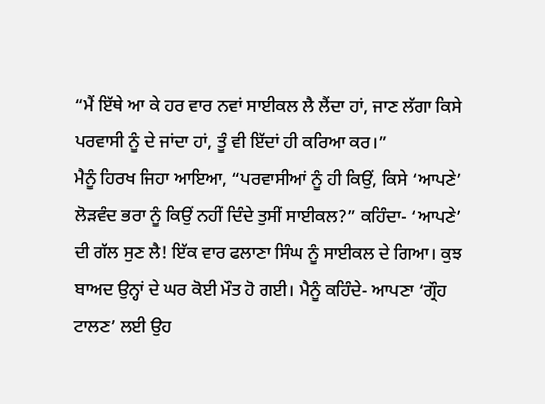“ਮੈਂ ਇੱਥੇ ਆ ਕੇ ਹਰ ਵਾਰ ਨਵਾਂ ਸਾਈਕਲ ਲੈ ਲੈਂਦਾ ਹਾਂ, ਜਾਣ ਲੱਗਾ ਕਿਸੇ ਪਰਵਾਸੀ ਨੂੰ ਦੇ ਜਾਂਦਾ ਹਾਂ, ਤੂੰ ਵੀ ਇੱਦਾਂ ਹੀ ਕਰਿਆ ਕਰ।”
ਮੈਨੂੰ ਹਿਰਖ ਜਿਹਾ ਆਇਆ, “ਪਰਵਾਸੀਆਂ ਨੂੰ ਹੀ ਕਿਉਂ, ਕਿਸੇ ‘ਆਪਣੇ’ ਲੋੜਵੰਦ ਭਰਾ ਨੂੰ ਕਿਉਂ ਨਹੀਂ ਦਿੰਦੇ ਤੁਸੀਂ ਸਾਈਕਲ?” ਕਹਿੰਦਾ- ‘ਆਪਣੇ’ ਦੀ ਗੱਲ ਸੁਣ ਲੈ! ਇੱਕ ਵਾਰ ਫਲਾਣਾ ਸਿੰਘ ਨੂੰ ਸਾਈਕਲ ਦੇ ਗਿਆ। ਕੁਝ ਬਾਅਦ ਉਨ੍ਹਾਂ ਦੇ ਘਰ ਕੋਈ ਮੌਤ ਹੋ ਗਈ। ਮੈਨੂੰ ਕਹਿੰਦੇ- ਆਪਣਾ ‘ਗ੍ਰੌਹ ਟਾਲਣ’ ਲਈ ਉਹ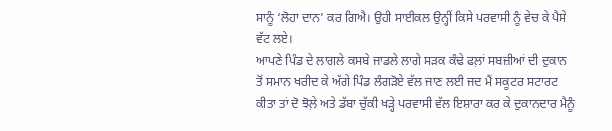ਸਾਨੂੰ ‘ਲੋਹਾ ਦਾਨ’ ਕਰ ਗਿਐ। ਉਹੀ ਸਾਈਕਲ ਉਨ੍ਹੀਂ ਕਿਸੇ ਪਰਵਾਸੀ ਨੂੰ ਵੇਚ ਕੇ ਪੈਸੇ ਵੱਟ ਲਏ।
ਆਪਣੇ ਪਿੰਡ ਦੇ ਲਾਗਲੇ ਕਸਬੇ ਜਾਡਲੇ ਲਾਗੇ ਸੜਕ ਕੰਢੇ ਫਲ਼ਾਂ ਸਬਜ਼ੀਆਂ ਦੀ ਦੁਕਾਨ ਤੋਂ ਸਮਾਨ ਖਰੀਦ ਕੇ ਅੱਗੇ ਪਿੰਡ ਲੰਗੜੋਏ ਵੱਲ ਜਾਣ ਲਈ ਜਦ ਮੈਂ ਸਕੂਟਰ ਸਟਾਰਟ ਕੀਤਾ ਤਾਂ ਦੋ ਝੋਲ਼ੇ ਅਤੇ ਡੱਬਾ ਚੁੱਕੀ ਖੜ੍ਹੇ ਪਰਵਾਸੀ ਵੱਲ ਇਸ਼ਾਰਾ ਕਰ ਕੇ ਦੁਕਾਨਦਾਰ ਮੈਨੂੰ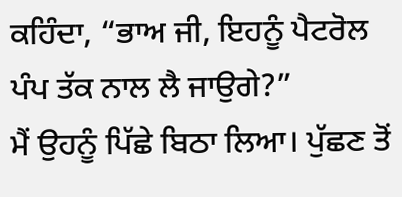ਕਹਿੰਦਾ, “ਭਾਅ ਜੀ, ਇਹਨੂੰ ਪੈਟਰੋਲ ਪੰਪ ਤੱਕ ਨਾਲ ਲੈ ਜਾਉਗੇ?”
ਮੈਂ ਉਹਨੂੰ ਪਿੱਛੇ ਬਿਠਾ ਲਿਆ। ਪੁੱਛਣ ਤੋਂ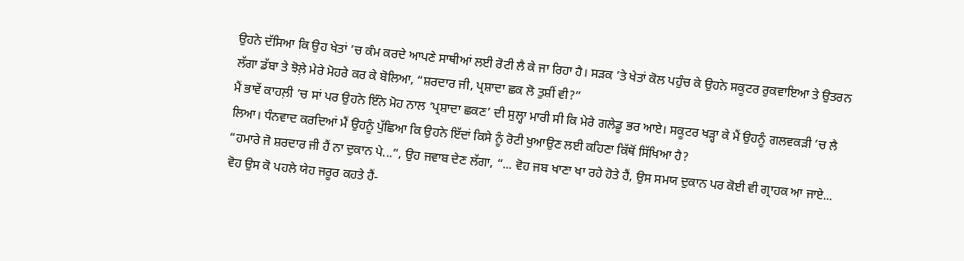ਉਹਨੇ ਦੱਸਿਆ ਕਿ ਉਹ ਖੇਤਾਂ ’ਚ ਕੰਮ ਕਰਦੇ ਆਪਣੇ ਸਾਥੀਆਂ ਲਈ ਰੋਟੀ ਲੈ ਕੇ ਜਾ ਰਿਹਾ ਹੈ। ਸੜਕ ’ਤੇ ਖੇਤਾਂ ਕੋਲ ਪਹੁੰਚ ਕੇ ਉਹਨੇ ਸਕੂਟਰ ਰੁਕਵਾਇਆ ਤੇ ਉਤਰਨ ਲੱਗਾ ਡੱਬਾ ਤੇ ਝੋਲ਼ੇ ਮੇਰੇ ਮੋਹਰੇ ਕਰ ਕੇ ਬੋਲਿਆ, “ਸ਼ਰਦਾਰ ਜੀ, ਪ੍ਰਸ਼ਾਦਾ ਛਕ ਲੋ ਤੁਸ਼ੀਂ ਵੀ?”
ਮੈਂ ਭਾਵੇਂ ਕਾਹਲ਼ੀ ’ਚ ਸਾਂ ਪਰ ਉਹਨੇ ਇੰਨੇ ਮੋਹ ਨਾਲ ‘ਪ੍ਰਸ਼ਾਦਾ ਛਕਣ’ ਦੀ ਸੁਲ੍ਹਾ ਮਾਰੀ ਸੀ ਕਿ ਮੇਰੇ ਗਲੇਡੂ ਭਰ ਆਏ। ਸਕੂਟਰ ਖੜ੍ਹਾ ਕੇ ਮੈਂ ਉਹਨੂੰ ਗਲਵਕੜੀ ’ਚ ਲੈ ਲਿਆ। ਧੰਨਵਾਦ ਕਰਦਿਆਂ ਮੈਂ ਉਹਨੂੰ ਪੁੱਛਿਆ ਕਿ ਉਹਨੇ ਇੱਦਾਂ ਕਿਸੇ ਨੂੰ ਰੋਟੀ ਖੁਆਉਣ ਲਈ ਕਹਿਣਾ ਕਿੱਥੋਂ ਸਿੱਖਿਆ ਹੈ?
“ਹਮਾਰੇ ਜੋ ਸ਼ਰਦਾਰ ਜੀ ਹੈਂ ਨਾ ਦੁਕਾਨ ਪੇ...”, ਉਹ ਜਵਾਬ ਦੇਣ ਲੱਗਾ, “... ਵੋਹ ਜਬ ਖਾਣਾ ਖਾ ਰਹੇ ਹੋਤੇ ਹੈਂ, ਉਸ ਸਮਯ ਦੁਕਾਨ ਪਰ ਕੋਈ ਵੀ ਗ੍ਰਾਹਕ ਆ ਜਾਏ... ਵੋਹ ਉਸ ਕੋ ਪਹਲੇ ਯੇਹ ਜਰੂਰ ਕਹਤੇ ਹੈਂ-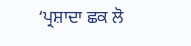‘ਪ੍ਰਸ਼ਾਦਾ ਛਕ ਲੋ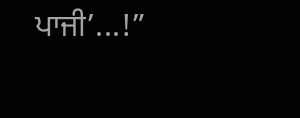ਪਾਜੀ’...!”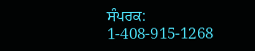ਸੰਪਰਕ: 1-408-915-1268